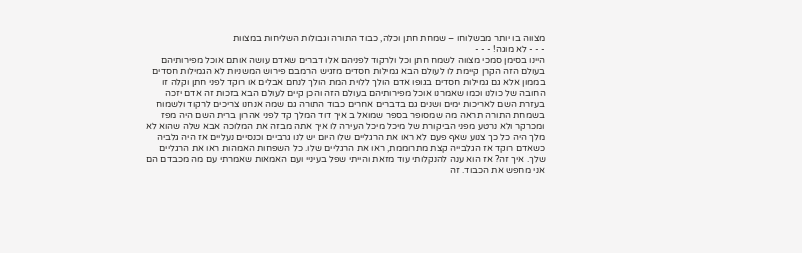מצווה בו יותר מבשלוחו – שמחת חתן וכלה, כבוד התורה וגבולות השליחות במצוות
- - - לא מוגה! - - -
היינו בסימן סמכי מצווה לשמח חתן וכל ולרקוד לפניהם אלו דברים שאדם עושה אותם אוכל מפירותיהם בעולם הזה הקרן קיימת לו לעולם הבא גמילות חסדים מזגיש הרמבם פירוש המשניות לא הגמילות חסדים בממון אלא גם גמילות חסדים בגופו אדם הולך ללוית המת הולך לנחם אבלים או רוקד לפני חתן וקלה זו החובה של כולנו וכמו שאמרנו אוכל מפירותיהם בעולם הזה והכן קיים לעולם הבא בזכות זה אדם יזכה בעזרת השם לאריכות ימים ושנים גם בדברים אחרים כבוד התורה גם שמה אנחנו צריכים לרקוד ולשמוח בשמחת התורה תראה מה שמסופר בספר שמואל ב איך דוד המלך קד לפני אהרון ברית השם היה מפז ומכרקר ולא נרטע מפני הביקורת של מיכל מיכל העירה לו איך אתה מבזה את המלוכה אבא שלה שהוא לא מלך היה כל כך צנוע שאף פעם לא ראו את הרגליים שלו היום יש לנו גרביים וכנסיים נעליים אז היה גלביה כשאדם רוקד אז הגלבייה קצת מתרוממת, ראו את הרגליים שלו. כל השפחות האמהות ראו את הרגליים שלך. איך זה? אז הוא ענה להנקלותי עוד מזאת והייתי שפל בעיניי ועם האמאות שאמרתי עם מה מכבדם הם אני מחפש את הכבוד. זה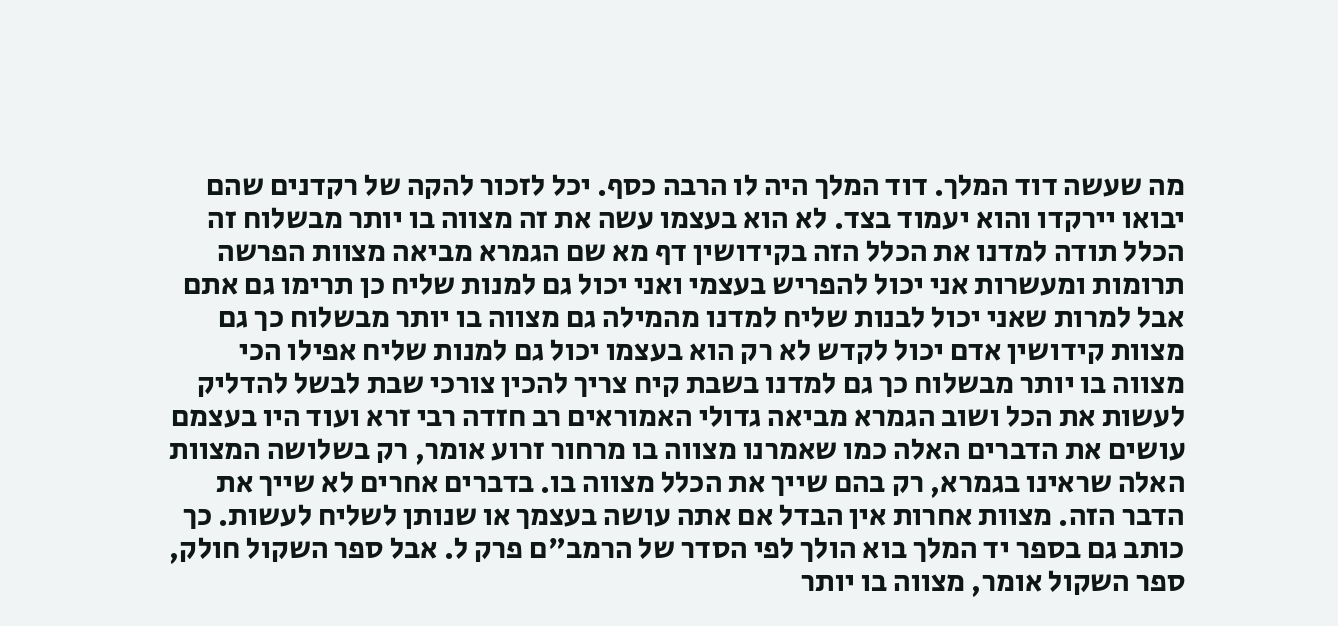מה שעשה דוד המלך. דוד המלך היה לו הרבה כסף. יכל לזכור להקה של רקדנים שהם יבואו יירקדו והוא יעמוד בצד. לא הוא בעצמו עשה את זה מצווה בו יותר מבשלוח זה הכלל תודה למדנו את הכלל הזה בקידושין דף מא שם הגמרא מביאה מצוות הפרשה תרומות ומעשרות אני יכול להפריש בעצמי ואני יכול גם למנות שליח כן תרימו גם אתם אבל למרות שאני יכול לבנות שליח למדנו מהמילה גם מצווה בו יותר מבשלוח כך גם מצוות קידושין אדם יכול לקדש לא רק הוא בעצמו יכול גם למנות שליח אפילו הכי מצווה בו יותר מבשלוח כך גם למדנו בשבת קיח צריך להכין צורכי שבת לבשל להדליק לעשות את הכל ושוב הגמרא מביאה גדולי האמוראים רב חזדה רבי זרא ועוד היו בעצמם עושים את הדברים האלה כמו שאמרנו מצווה בו מרחור זרוע אומר, רק בשלושה המצוות האלה שראינו בגמרא, רק בהם שייך את הכלל מצווה בו. בדברים אחרים לא שייך את הדבר הזה. מצוות אחרות אין הבדל אם אתה עושה בעצמך או שנותן לשליח לעשות. כך כותב גם בספר יד המלך בוא הולך לפי הסדר של הרמב"ם פרק ל. אבל ספר השקול חולק, ספר השקול אומר, מצווה בו יותר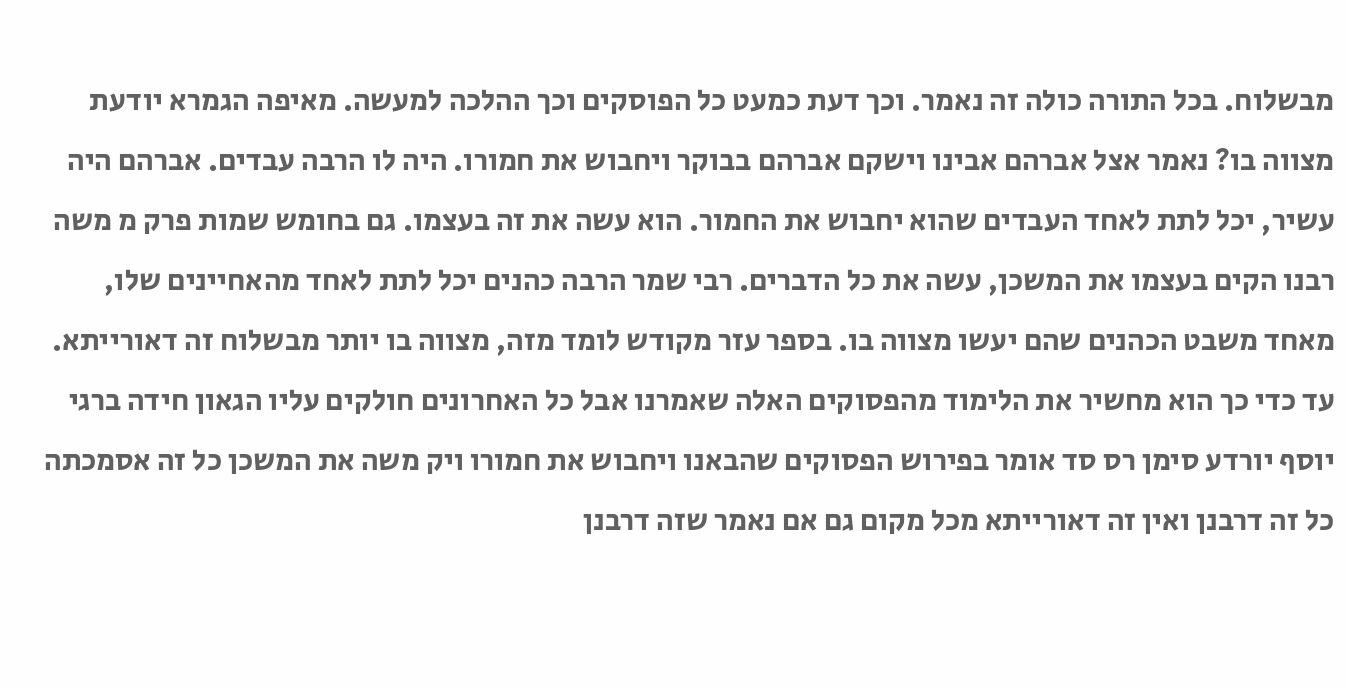מבשלוח. בכל התורה כולה זה נאמר. וכך דעת כמעט כל הפוסקים וכך ההלכה למעשה. מאיפה הגמרא יודעת מצווה בו? נאמר אצל אברהם אבינו וישקם אברהם בבוקר ויחבוש את חמורו. היה לו הרבה עבדים. אברהם היה עשיר, יכל לתת לאחד העבדים שהוא יחבוש את החמור. הוא עשה את זה בעצמו. גם בחומש שמות פרק מ משה רבנו הקים בעצמו את המשכן, עשה את כל הדברים. רבי שמר הרבה כהנים יכל לתת לאחד מהאחיינים שלו, מאחד משבט הכהנים שהם יעשו מצווה בו. בספר עזר מקודש לומד מזה, מצווה בו יותר מבשלוח זה דאורייתא. עד כדי כך הוא מחשיר את הלימוד מהפסוקים האלה שאמרנו אבל כל האחרונים חולקים עליו הגאון חידה ברגי יוסף יורדע סימן רס סד אומר בפירוש הפסוקים שהבאנו ויחבוש את חמורו ויק משה את המשכן כל זה אסמכתה כל זה דרבנן ואין זה דאורייתא מכל מקום גם אם נאמר שזה דרבנן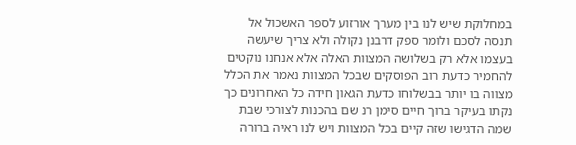במחלוקת שיש לנו בין מערך אורזוע לספר האשכול אל תנסה לסכם ולומר ספק דרבנן נקולה ולא צריך שיעשה בעצמו אלא רק בשלושה המצוות האלה אלא אנחנו נוקטים להחמיר כדעת רוב הפוסקים שבכל המצוות נאמר את הכלל מצווה בו יותר בבשלוחו כדעת הגאון חידה כל האחרונים כך נקתו בעיקר ברוך חיים סימן רנ שם בהכנות לצורכי שבת שמה הדגישו שזה קיים בכל המצוות ויש לנו ראיה ברורה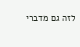לזה גם מדברי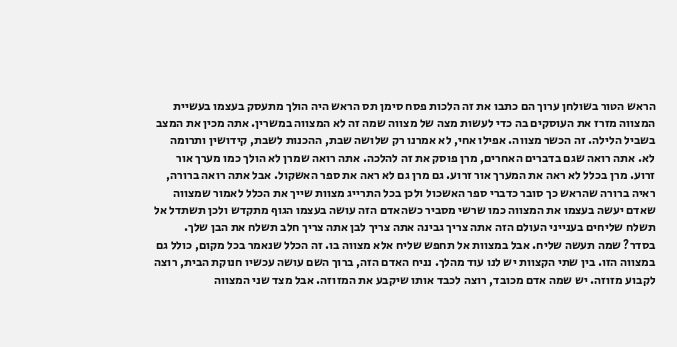הראש הטור בשולחן ערוך הם כתבו את זה הלכות פסח סימן תס הראש היה הולך מתעסק בעצמו בעשיית המצווה מזרז את העוסקים בה כדי לעשות מצה של מצווה שמה זה לא המצווה במשרין. אתה מכין את המצב בשביל הלילה. זה הכשר מצווה. אפילו אחי, לא אמרנו רק שלושה שבת, ההכנות לשבת, קידושין ותרומה לא. אתה רואה שגם בדברים האחרים, מרן פוסק את זה להלכה. אתה רואה שמרן לא הולך כמו מערך אור זרוע. מרן בכלל לא ראה את המערך אור זרוע. גם מרן גם לא ראה את ספר האשקול. אבל אתה רואה ברורה, ראיה ברורה שהראש כך סובר כדברי ספר האשכול ולכן בכל התרייג מצוות שייך את הכלל לאמור שמצווה שאדם יעשה בעצמו את המצווה כמו שרשי מסביר כשהאדם הזה עושה בעצמו הגוף מתקדש ולכן תשתדל אל תשלח שליחים בענייני העולם הזה אתה צריך גבינה אתה צריך לבן אתה צריך חלב תשלח את הבן שלך. בסדר? שמה תעשה שליח. אבל במצוות אל תחפש שליח אלא מצווה בו. זה הכלל שנאמר בכל מקום, כולל גם במצווה הזו. בין שתי הקצוות יש לנו עוד מהלך. נניח האדם הזה, ברוך השם עושה עכשיו חנוקת הבית, רוצה לקבוע מזוזה. יש שמה אדם מכובד, רוצה לכבד אותו שיקבע את המזוזה. אבל מצד שני המצווה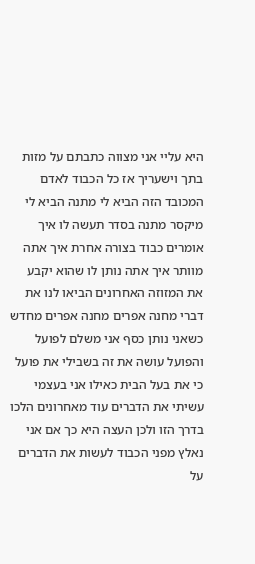היא עליי אני מצווה כתבתם על מזות בתך וישעריך אז כל הכבוד לאדם המכובד הזה הביא לי מתנה הביא לי מיקסר מתנה בסדר תעשה לו איך אומרים כבוד בצורה אחרת איך אתה מוותר איך אתה נותן לו שהוא יקבע את המזוזה האחרונים הביאו לנו את דברי מחנה אפרים מחנה אפרים מחדש כשאני נותן כסף אני משלם לפועל והפועל עושה את זה בשבילי את פועל כי את בעל הבית כאילו אני בעצמי עשיתי את הדברים עוד מאחרונים הלכו בדרך הזו ולכן העצה היא כך אם אני נאלץ מפני הכבוד לעשות את הדברים על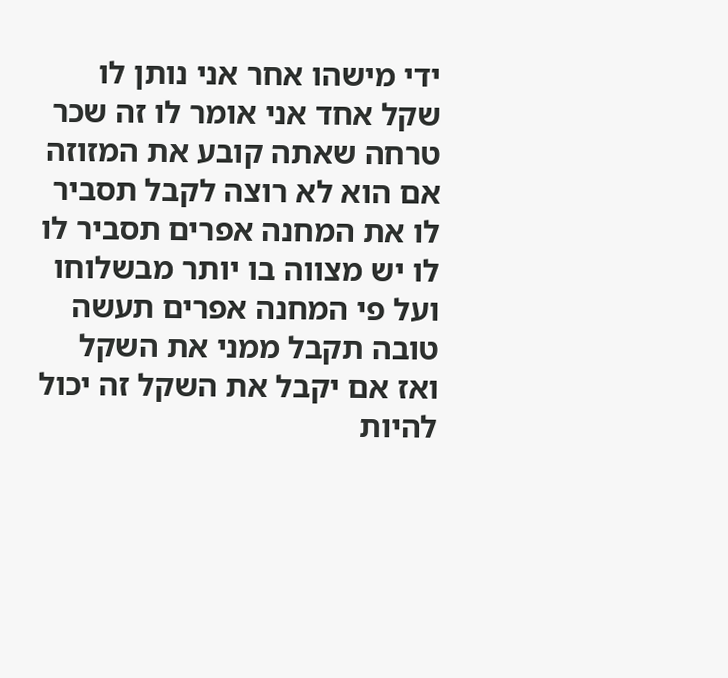ידי מישהו אחר אני נותן לו שקל אחד אני אומר לו זה שכר טרחה שאתה קובע את המזוזה אם הוא לא רוצה לקבל תסביר לו את המחנה אפרים תסביר לו לו יש מצווה בו יותר מבשלוחו ועל פי המחנה אפרים תעשה טובה תקבל ממני את השקל ואז אם יקבל את השקל זה יכול להיות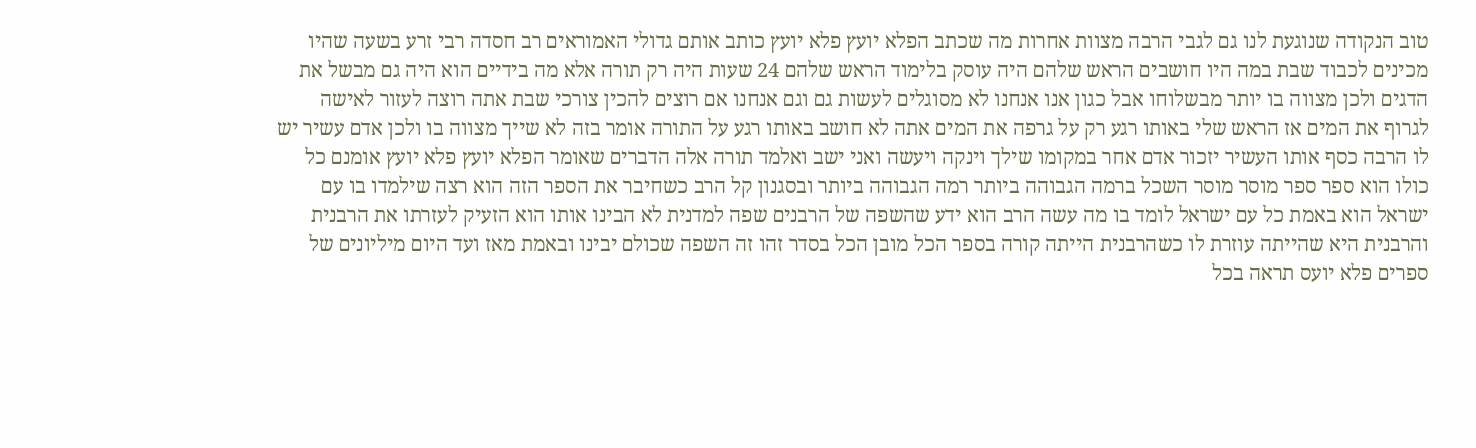טוב הנקודה שנוגעת לנו גם לגבי הרבה מצוות אחרות מה שכתב הפלא יועץ פלא יועץ כותב אותם גדולי האמוראים רב חסדה רבי זרע בשעה שהיו מכינים לכבוד שבת במה היו חושבים הראש שלהם היה עוסק בלימוד הראש שלהם 24 שעות היה רק תורה אלא מה בידיים הוא היה גם מבשל את הדגים ולכן מצווה בו יותר מבשלוחו אבל כגון אנו אנחנו לא מסוגלים לעשות גם וגם אנחנו אם רוצים להכין צורכי שבת אתה רוצה לעזור לאישה לגרוף את המים אז הראש שלי באותו רגע רק על גרפה את המים אתה לא חושב באותו רגע על התורה אומר בזה לא שייך מצווה בו ולכן אדם עשיר יש לו הרבה כסף אותו העשיר יזכור אדם אחר במקומו שילך וינקה ויעשה ואני ישב ואלמד תורה אלה הדברים שאומר הפלא יועץ פלא יועץ אומנם כל כולו הוא ספר ספר מוסר מוסר השכל ברמה הגבוהה ביותר רמה הגבוהה ביותר ובסגנון קל הרב כשחיבר את הספר הזה הוא רצה שילמדו בו עם ישראל הוא באמת כל עם ישראל לומד בו מה עשה הרב הוא ידע שהשפה של הרבנים שפה למדנית לא הבינו אותו הוא הזעיק לעזרתו את הרבנית והרבנית היא שהייתה עוזרת לו כשהרבנית הייתה קורה בספר הכל מובן הכל בסדר זהו זה השפה שכולם יבינו ובאמת מאז ועד היום מיליונים של ספרים פלא יועס תראה בכל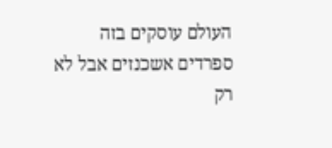העולם עוסקים בזה ספרדים אשכנזים אבל לא רק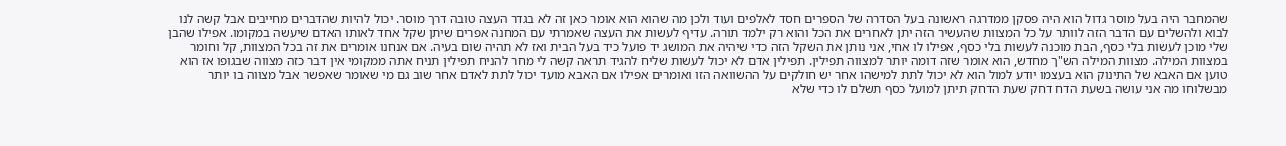שהמחבר היה בעל מוסר גדול הוא היה פסקן ממדרגה ראשונה בעל הסדרה של הספרים חסד לאלפים ועוד ולכן מה שהוא הוא אומר כאן זה לא בגדר העצה טובה דרך מוסר. יכול להיות שהדברים מחייבים אבל קשה לנו לבוא ולהשלים עם הדבר הזה לוותר על כל המצוות שהעשיר הזה יתן לאחרים את הכל והוא רק ילמד תורה. עדיף לעשות את העצה שאמרתי עם המחנה אפרים שיתן שקל אחד לאותו האדם שיעשה במקומו. אפילו שהבן שלי מוכן לעשות בלי כסף, הבת מוכנה לעשות בלי כסף, אפילו לו אחי, אני נותן את השקל הזה כדי שיהיה את המושג יד פועל כיד בעל הבית ואז לא תהיה שום בעיה. אם אנחנו אומרים את זה בכל המצוות, קל וחומר במצוות המילה. מצוות המילה הש"ך מחדש, הוא אומר שזה דומה יותר למצווה תפילין. תפילין אדם לא יכול לעשות שליח להגיד תראה קשה לי מחר להניח תפילין תניח אתה ממקומי אין דבר כזה מצווה שבגופו אז הוא טוען אם האבא של התינוק הוא בעצמו יודע למול הוא לא יכול לתת למישהו אחר יש חולקים על ההשוואה הזו ואומרים אפילו אם האבא מועד יכול לתת לאדם אחר שוב גם מי שאומר שאפשר אבל מצווה בו יותר מבשלוחו מה אני עושה בשעת הדח דחק שעת הדחק תיתן למועל כסף תשלם לו כדי שלא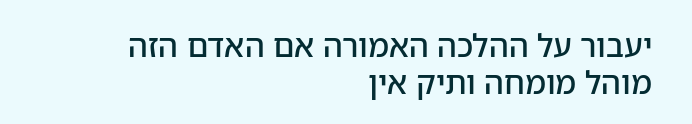יעבור על ההלכה האמורה אם האדם הזה מוהל מומחה ותיק אין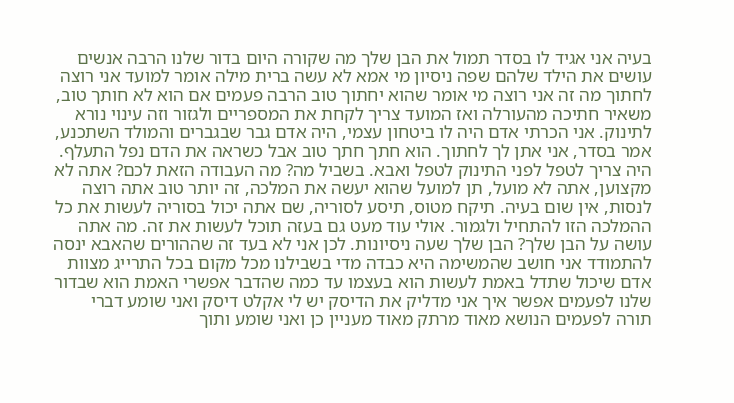בעיה אני אגיד לו בסדר תמול את הבן שלך מה שקורה היום בדור שלנו הרבה אנשים עושים את הילד שלהם שפה ניסיון מי אמא לא עשה ברית מילה אומר למועד אני רוצה לחתוך מה זה אני רוצה מי אומר שהוא יחתוך טוב הרבה פעמים אם הוא לא חותך טוב, משאיר חתיכה מהעורלה ואז המועד צריך לקחת את המספריים ולגזור וזה עינוי נורא לתינוק. אני הכרתי אדם היה לו ביטחון עצמי, היה אדם גבר שבגברים והמולד השתכנע, אמר בסדר, אני אתן לך לחתוך. הוא חתך חתך טוב אבל כשראה את הדם נפל התעלף. היה צריך לטפל לפני התינוק לטפל ואבא. בשביל מה? מה העבודה הזאת לכם? אתה לא מקצוען, אתה לא מועל, תן למועל שהוא יעשה את המלכה, זה יותר טוב אתה רוצה לנסות, אין שום בעיה. תיקח מטוס, תיסע לסוריה, שם אתה יכול בסוריה לעשות את כל ההמלכה הזו להתחיל ולגמור. אולי עוד מעט גם בעזה תוכל לעשות את זה. מה אתה עושה על הבן שלך? הבן שלך שעה ניסיונות. לכן אני לא בעד זה שההורים שהאבא ינסה להתמודד אני חושב שהמשימה היא כבדה מדי בשבילנו מכל מקום בכל התרייג מצוות אדם שיכול שתדל באמת לעשות הוא בעצמו עד כמה שהדבר אפשרי האמת הוא שבדור שלנו לפעמים אפשר איך אני מדליק את הדיסק יש לי אקלט דיסק ואני שומע דברי תורה לפעמים הנושא מאוד מרתק מאוד מעניין כן ואני שומע ותוך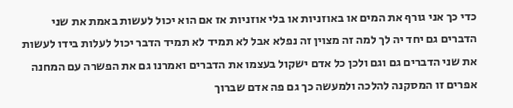כדי כך אני גורף את המים או באוזניות או בלי אוזניות אז אם הוא יכול לעשות באמת את שני הדברים גם יחד יה לך למה זה מצוין זה נפלא אבל לא תמיד לא תמיד הדבר יכול לעלות בידו לעשות את שני הדברים גם וגם ולכן כל אדם ישקול בעצמו את הדברים ואמרנו גם את הפשרה עם המחנה אפרים זו המסקנה להלכה ולמעשה כך גם פה אדם שברוך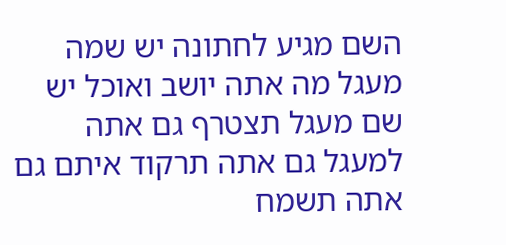השם מגיע לחתונה יש שמה מעגל מה אתה יושב ואוכל יש שם מעגל תצטרף גם אתה למעגל גם אתה תרקוד איתם גם אתה תשמח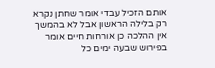אותם הזכיל עבדי אומר שחתן נקרא רק בלילה הראשון אבל לא בהמשך אין ההלכה כן אורחות חיים אומר בפירוש שבעה ימים כל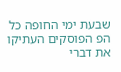שבעת ימי החופה כל הפ הפוסקים העתיקו את דברי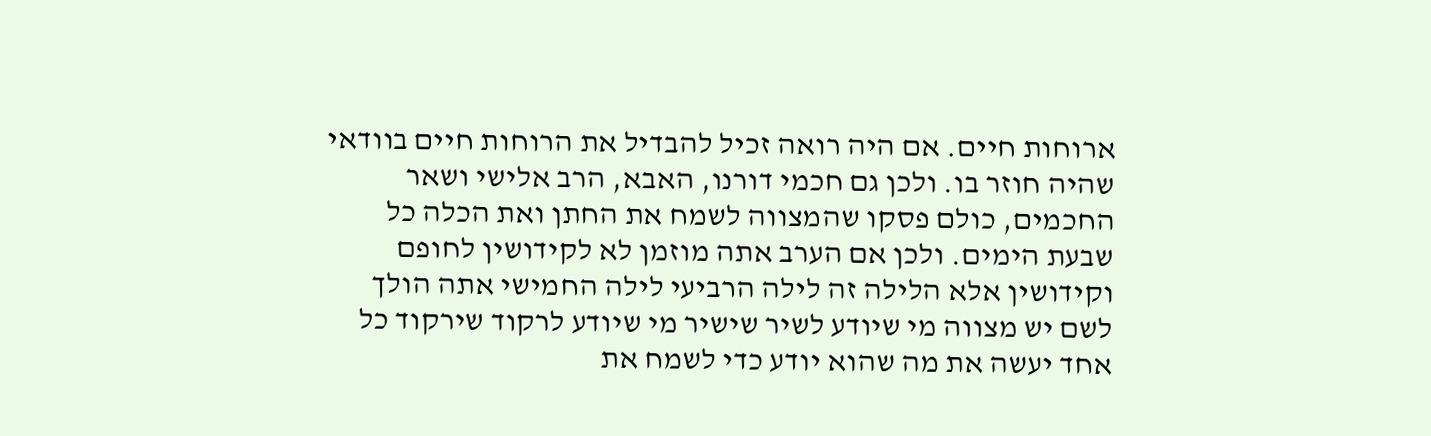ארוחות חיים. אם היה רואה זכיל להבדיל את הרוחות חיים בוודאי שהיה חוזר בו. ולכן גם חכמי דורנו, האבא, הרב אלישי ושאר החכמים, כולם פסקו שהמצווה לשמח את החתן ואת הכלה כל שבעת הימים. ולכן אם הערב אתה מוזמן לא לקידושין לחופם וקידושין אלא הלילה זה לילה הרביעי לילה החמישי אתה הולך לשם יש מצווה מי שיודע לשיר שישיר מי שיודע לרקוד שירקוד כל אחד יעשה את מה שהוא יודע כדי לשמח את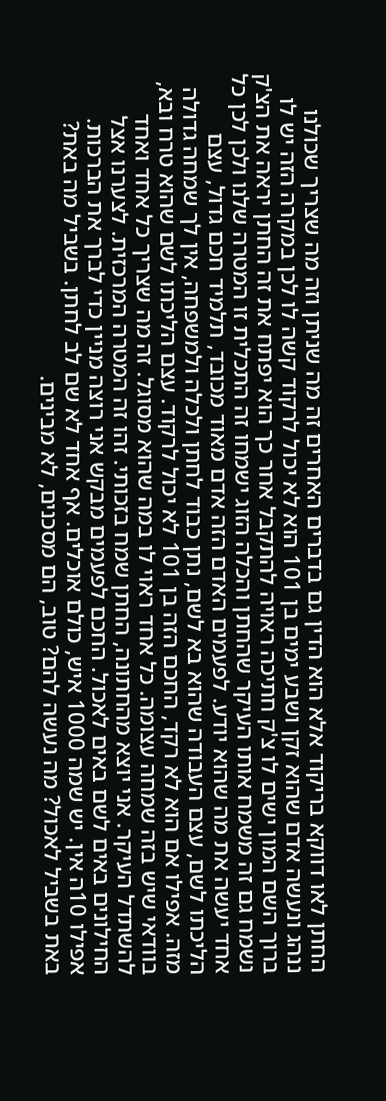החתן לאו דווקא בריקוד אלא הוא הדין גם בדברים האחרים זה מה שניתן וזה מה שצריך שכולנו ננהג ונעשה אדם שהוא זקן ושבע ימים בן 101 הוא לא יכול לרקוד קשה לו לכן במקרה הזה יש לו ברוך השם המון ישים לו צ'ק חתיכה ראויה להתקבל אחר כך הוא יפתח את זה החתן יראה את הצ'ק נשמח גם זה משמח אותו העיקר שהחתן והכלה הזוג ישמחו זה התכלית זו המטרה שלנו ולכן לכן כל אחד יעשה את מה שהוא יודע. לפעמים האדם הזה אדם מאוד מכובד, תלמיד חכם גדול, עצם הליכתו לשם, עצם העבודה שהוא בא לשם, נתן כבוד לחתן ולכלה ולמשפחה, אין לך שמחה גדולה מזה. אפילו אם הוא לא רקד, החכם הזה בן 101 לא יכול לרקוד. עצם הליכתו לשם שהוא טרח ובא, בוודאי שיש בזה שמחה עצומה. כל אחד ראוי לו במה שהוא מסוגל. זה מה שצריך כל אחד ואחד להשתדל העיקר. אני יוצא מהחתונה, החתן שמח בזכותי. זהו זה המטרה המרכזית. לצערנו אצל החילונים באים לשם באים לאכול. החכם לפעמים מבקש אני רוצה מניין כדי לברך את הברכות. אפילו 10ה אין. יש שמה 1000 איש, כולם אוכלים. אף אחד לא שם לב לחתן. בשביל מה באת? באת בשביל לאכול? מה נעשה להם? טוב, הם מסכנים, לא מבינים.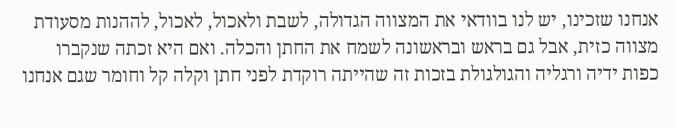אנחנו שזכינו, יש לנו בוודאי את המצווה הגדולה, לשבת ולאכול, לאכול, לההנות מסעודת מצווה כזית, אבל גם בראש ובראשונה לשמח את החתן והכלה. ואם היא זכתה שנקברו כפות ידיה ורגליה והגולגולת בזכות זה שהייתה רוקדת לפני חתן וקלה קל וחומר שגם אנחנו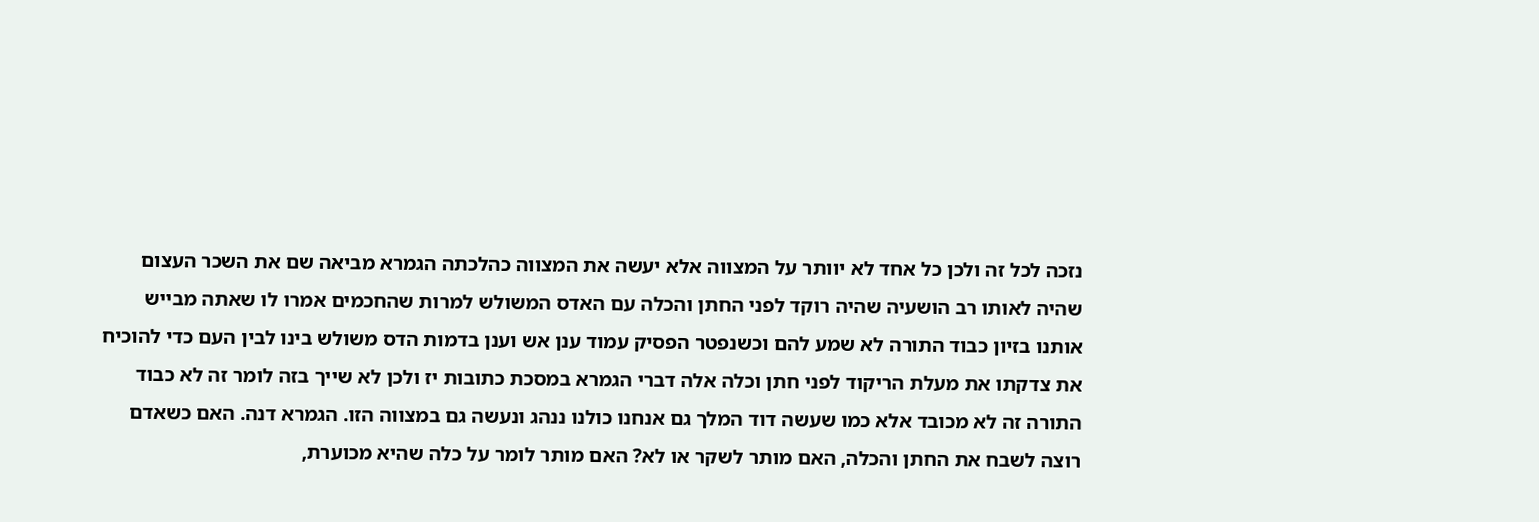נזכה לכל זה ולכן כל אחד לא יוותר על המצווה אלא יעשה את המצווה כהלכתה הגמרא מביאה שם את השכר העצום שהיה לאותו רב הושעיה שהיה רוקד לפני החתן והכלה עם האדס המשולש למרות שהחכמים אמרו לו שאתה מבייש אותנו בזיון כבוד התורה לא שמע להם וכשנפטר הפסיק עמוד ענן אש וענן בדמות הדס משולש בינו לבין העם כדי להוכיח את צדקתו את מעלת הריקוד לפני חתן וכלה אלה דברי הגמרא במסכת כתובות יז ולכן לא שייך בזה לומר זה לא כבוד התורה זה לא מכובד אלא כמו שעשה דוד המלך גם אנחנו כולנו ננהג ונעשה גם במצווה הזו. הגמרא דנה. האם כשאדם רוצה לשבח את החתן והכלה, האם מותר לשקר או לא? האם מותר לומר על כלה שהיא מכוערת,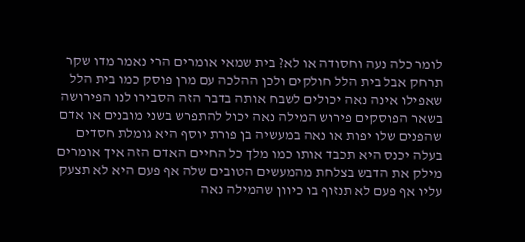לומר כלה נעה וחסודה או לא? בית שמאי אומרים הרי נאמר מדו שקר תרחק אבל בית הלל חולקים ולכן ההלכה עם מרן פוסק כמו בית הלל שאפילו אינה נאה יכולים לשבח אותה בדבר הזה הסבירו לנו הפירושה בשאר הפוסקים פירוש המילה נאה יכול להתפרש בשני מובנים או אדם שהפנים שלו יפות או נאה במעשיה בן פורת יוסף היא גומלת חסדים בעלה יכנס היא תכבד אותו כמו מלך כל החיים האדם הזה איך אומרים מילק את הדבש בצלחת מהמעשים הטובים שלה אף פעם היא לא תצעק עליו אף פעם לא תנזוף בו כיוון שהמילה נאה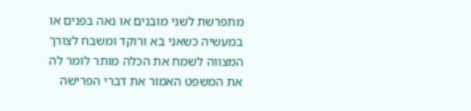מתפרשת לשני מובנים או נאה בפנים או במעשיה כשאני בא ורוקד ומשבח לצורך המצווה לשמח את הכלה מותר לומר לה את המשפט האמור את דברי הפרישה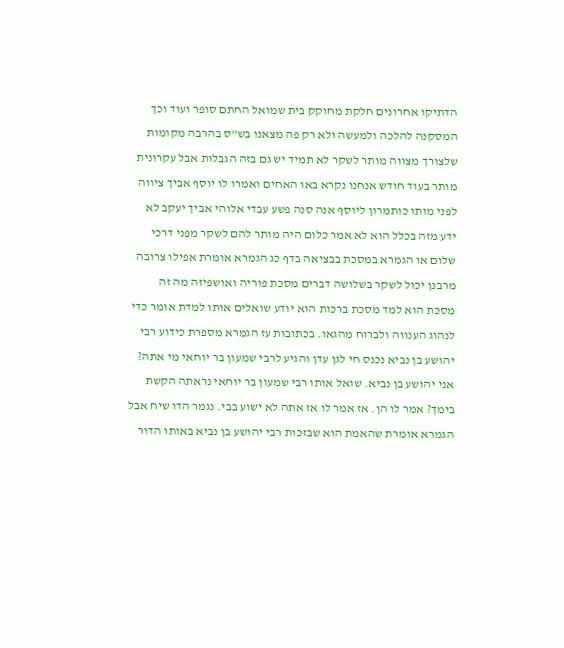הדתיקו אחרונים חלקת מחוקק בית שמואל החתם סופר ועוד וכך המסקנה להלכה ולמעשה ולא רק פה מצאנו בש"ס בהרבה מקומות שלצורך מצווה מותר לשקר לא תמיד יש גם בזה הגבלות אבל עקרונית מותר בעוד חודש אנחנו נקרא באו האחים ואמרו לו יוסף אביך ציווה לפני מותו כותמרון ליוסף אנה סנה פשע עבדי אלוהי אביך יעקב לא ידע מזה בכלל הוא לא אמר כלום היה מותר להם לשקר מפני דרכי שלום או הגמרא במסכת בבציאה בדף כג הגמרא אומרת אפילו צרובה מרבנן יכול לשקר בשלושה דברים מסכת פוריה ואושפיזה מה זה מסכת הוא למד מסכת ברכות הוא יודע שואלים אותו למדת אומר כדי לנהוג הענווה ולברוח מהגאו. בכתובות עז הגמרא מספרת כידוע רבי יהושע בן נביא נכנס חי לגן עדן והגיע לרבי שמעון בר יוחאי מי אתה? אני יהושע בן נביא. שואל אותו רבי שמעון בר יוחאי נראתה הקשת בימך? אמר לו הן. אז אמר לו אז אתה לא ישוע בבי. נגמר הדו שיח אבל הגמרא אומרת שהאמת הוא שבזכות רבי יהושע בן נביא באותו הדור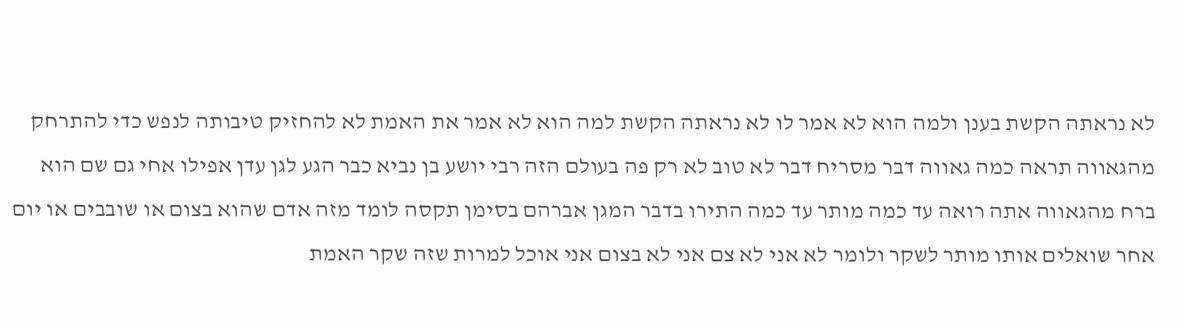לא נראתה הקשת בענן ולמה הוא לא אמר לו לא נראתה הקשת למה הוא לא אמר את האמת לא להחזיק טיבותה לנפש כדי להתרחק מהגאווה תראה כמה גאווה דבר מסריח דבר לא טוב לא רק פה בעולם הזה רבי יושע בן נביא כבר הגע לגן עדן אפילו אחי גם שם הוא ברח מהגאווה אתה רואה עד כמה מותר עד כמה התירו בדבר המגן אברהם בסימן תקסה לומד מזה אדם שהוא בצום או שובבים או יום אחר שואלים אותו מותר לשקר ולומר לא אני לא צם אני לא בצום אני אוכל למרות שזה שקר האמת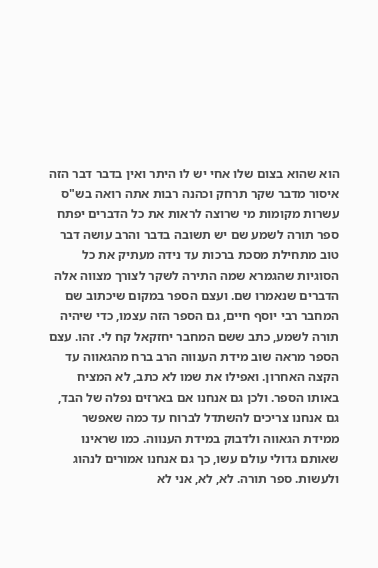הוא שהוא בצום שלו אחי יש לו היתר ואין בדבר דבר הזה איסור מדבר שקר תרחק וכהנה רבות אתה רואה בש"ס עשרות מקומות מי שרוצה לראות את כל הדברים יפתח ספר תורה לשמע שם יש תשובה בדבר והרב עושה דבר טוב מתחילת מסכת ברכות עד נידה מעתיק את כל הסוגיות שהגמרא שמה התירה לשקר לצורך מצווה אלה הדברים שנאמרו שם. ועצם הספר במקום שיכתוב שם המחבר רבי יוסף חיים, גם הספר הזה עצמו, כדי שיהיה תורה לשמע, כתב ששם המחבר יחזקאל קח לי. זהו. עצם הספר מראה שוב מידת הענווה הרב ברח מהגאווה עד הקצה האחרון. ואפילו את שמו לא כתב, לא המציח באותו הספר. ולכן גם אנחנו אם בארזים נפלה של הבד, גם אנחנו צריכים להשתדל לברוח עד כמה שאפשר ממידת הגאווה ולדבוק במידת הענווה. כמו שראינו שאותם גדולי עולם עשו, כך גם אנחנו אמורים לנהוג ולעשות. ספר תורה. לא, לא, אני לא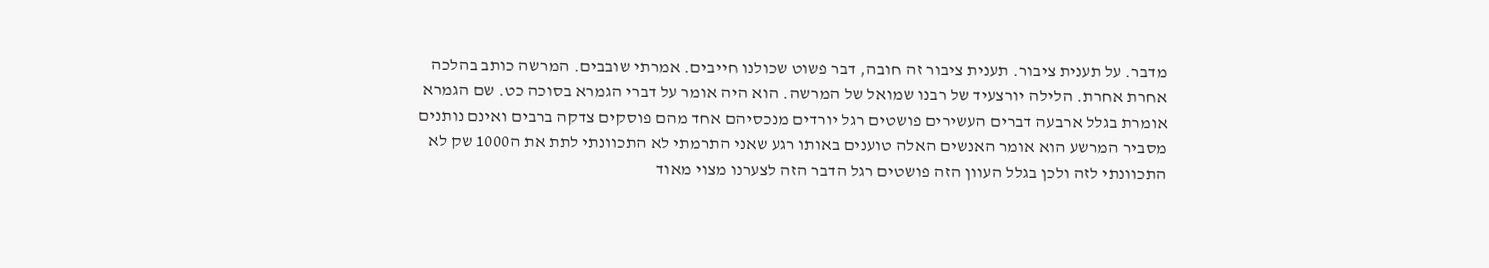מדבר. על תענית ציבור. תענית ציבור זה חובה, דבר פשוט שכולנו חייבים. אמרתי שובבים. המרשה כותב בהלכה אחרת אחרת. הלילה יורצעיד של רבנו שמואל של המרשה. הוא היה אומר על דברי הגמרא בסוכה כט. שם הגמרא אומרת בגלל ארבעה דברים העשירים פושטים רגל יורדים מנכסיהם אחד מהם פוסקים צדקה ברבים ואינם נותנים מסביר המרשע הוא אומר האנשים האלה טוענים באותו רגע שאני התרמתי לא התכוונתי לתת את ה1000 שק לא התכוונתי לזה ולכן בגלל העוון הזה פושטים רגל הדבר הזה לצערנו מצוי מאוד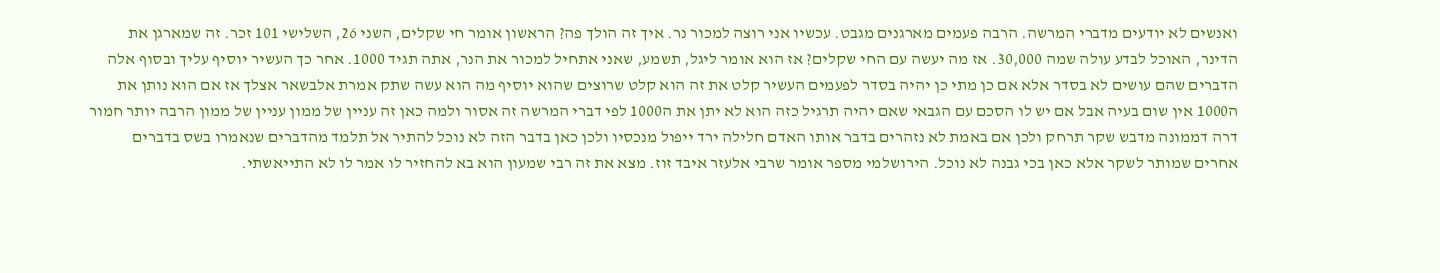ואנשים לא יודעים מדברי המרשה. הרבה פעמים מארגנים מגבט. עכשיו אני רוצה למכור נר. איך זה הולך פה? הראשון אומר חי שקלים, השני 26, השלישי 101 זכר. זה שמארגן את הדינר, האוכל לבדע עולה שמה 30,000. אז מה יעשה עם החי שקלים? אז הוא אומר ליגל, תשמע, שאני אתחיל למכור את הנר, אתה תגיד 1000. אחר כך העשיר יוסיף עליך ובסוף אלה הדברים שהם עושים לא בסדר אלא אם כן מתי כן יהיה בסדר לפעמים העשיר קלט את זה הוא קלט שרוצים שהוא יוסיף מה הוא עשה שתק אמרת אלבשאר אצלך אז אם הוא נותן את ה1000 אין שום בעיה אבל אם יש לו הסכם עם הגבאי שאם יהיה תרגיל כזה הוא לא יתן את ה1000 לפי דברי המרשה זה אסור ולמה כאן זה עניין של ממון עניין של ממון הרבה יותר חמור דרה דממונה מדבש שקר תרחק ולכן אם באמת לא נזהרים בדבר אותו האדם חלילה ירד ייפול מנכסיו ולכן כאן בדבר הזה לא נוכל להתיר אל תלמד מהדברים שנאמרו בשס בדברים אחרים שמותר לשקר אלא כאן בכי גבנה לא נוכל. הירושלמי מספר אומר שרבי אלעזר איבד זוז. מצא את זה רבי שמעון הוא בא להחזיר לו אמר לו לא התייאשתי.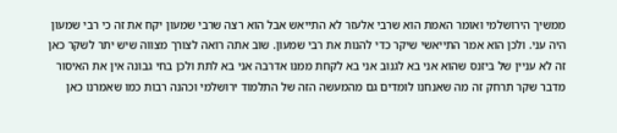ממשיך הירושלמי ואומר האמת הוא שרבי אלעזר לא התייאש אבל הוא רצה שרבי שמעון יקח את זה כי רבי שמעון היה עני. ולכן הוא אמר התייאשי שיקר כדי להנות את רבי שמעון. שוב אתה רואה לצורך מצווה שיש יתר לשקר כאן זה לא עניין של ביזנס שהוא אני בא לגנוב אני בא לקחת ממנו אדרבה אני בא לתת ולכן בחי גבונה אין את האיסור מדבר שקר תרחק זה מה שאנחנו לומדים גם מהמעשה הזה של התלמוד ירושלמי וכהנה רבות כמו שאמרנו כאן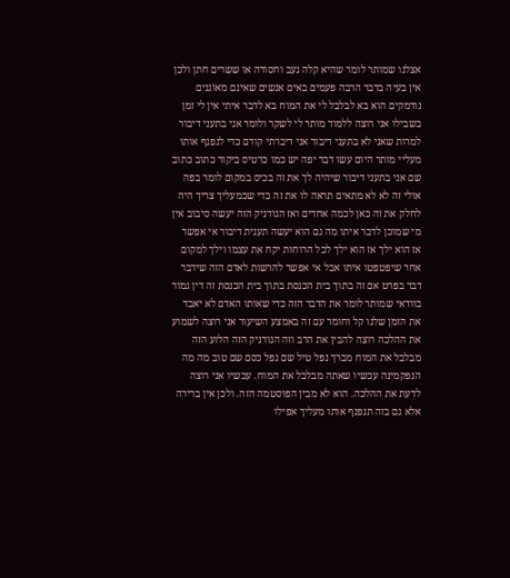אצלנו שמותר לומר שהיא קלה נעב וחסודה או ששרים חתן ולכן אין בעיה בדבר הרבה פעמים באים אנשים שאינם מאוגנים נודמקים הוא בא לבלבל לי את המוח בא לדבר איתי אין לי זמן בשבילו אני רוצה ללמוד מותר לי לשקר ולומר אני בתעני דיבור למרות שאני לא בתעני דיבור אני דיברתי קודם כדי לנפנף אותו מעליי מותר היום עשו דבר יפה יש כמו כרטיס ביקור כתוב כתוב שם אני בתעני דיבור שיהיה לך את זה בכיס במקום לומר בפה אולי זה לא לא מתאים תראה לו את זה כדי שכמעליך צריך היה לחלק את זה כאן לכמה אחדים ואז הנודניק הזה יעשה סיבוב אין מי שמוכן לדבר איתו מה גם הוא יעשה תענית דיבור אי אפשר אז הוא ילך אז הוא ילך לכל הרוחות יקח את עצמו וילך למקום אחר שיפטפטו איתו אבל אי אפשר להרשות לאדם הזה שידבר דבר בפרט אם זה בתוך בית הכנסת בתוך בית הכנסת זה דין גמור בוודאי שמותר לומר את הדבר הזה כדי שאותו האדם לא יאבד את הזמן שלנו קל וחומר עם זה באמצע השיעור אני רוצה לשמוע את ההלכה רוצה להבין את הרב וזה הנודניק הזה הלזע הזה מבלבל את המוח מברך נפל טיל שם נפל כסם שם טוב מה מה הנפקמינה עכשיו שאתה מבלבל את המוח. עכשיו אני רוצה לדעת את ההלכה. הוא לא מבין הפוסטמה הזה. ולכן אין ברירה אלא גם בזה תנפנף אותו מעליך אפילו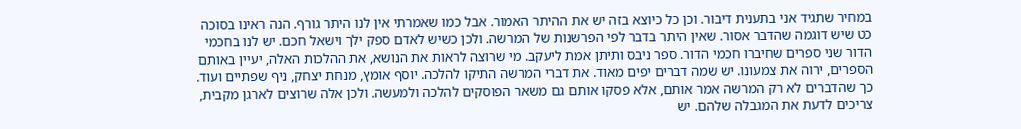במחיר שתגיד אני בתענית דיבור. וכן כל כיוצא בזה יש את ההיתר האמור. אבל כמו שאמרתי אין לנו היתר גורף. הנה ראינו בסוכה כט שיש דוגמה שהדבר אסור. שאין היתר בדבר לפי הפרשנות של המרשה. ולכן כשיש לאדם ספק ילך וישאל חכם. יש לנו בחכמי הדור שני ספרים שחיברו חכמי הדור. ספר ניבס ותיתן אמת ליעקב. מי שרוצה לראות את הנושא, את ההלכות האלה, יעיין באותם הספרים, ירוה את צמעונו. יש שמה דברים יפים מאוד. את דברי המרשה התיקו להלכה. יוסף אומץ, מנחת יצחק, ניף שפתיים ועוד. כך שהדברים לא רק המרשה אמר אותם, אלא פסקו אותם גם משאר הפוסקים להלכה ולמעשה. ולכן אלה שרוצים לארגן מקבית, צריכים לדעת את המגבלה שלהם. יש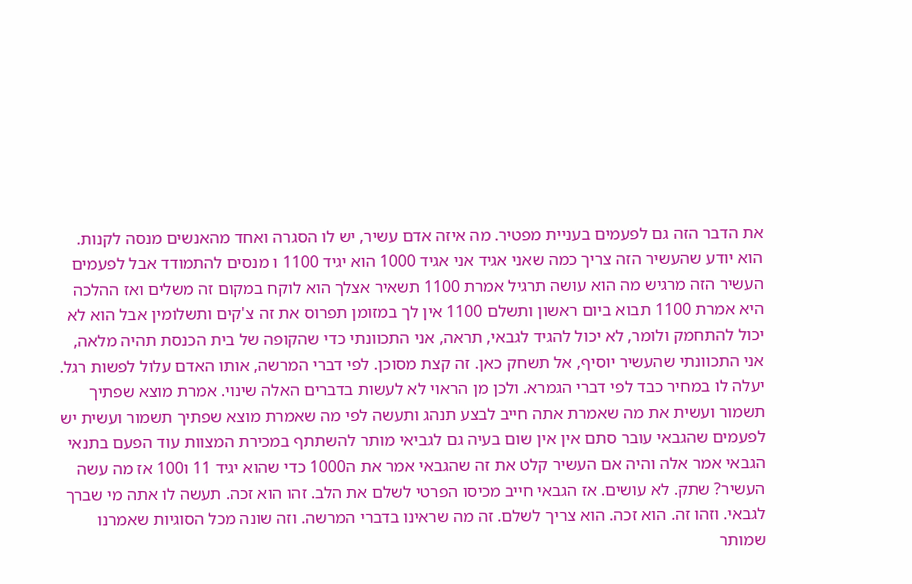את הדבר הזה גם לפעמים בעניית מפטיר. מה איזה אדם עשיר, יש לו הסגרה ואחד מהאנשים מנסה לקנות. הוא יודע שהעשיר הזה צריך כמה שאני אגיד אני אגיד 1000 הוא יגיד 1100 ו מנסים להתמודד אבל לפעמים העשיר הזה מרגיש מה הוא עושה תרגיל אמרת 1100 תשאיר אצלך הוא לוקח במקום זה משלים ואז ההלכה היא אמרת 1100 תבוא ביום ראשון ותשלם 1100 אין לך במזומן תפרוס את זה צ'קים ותשלומין אבל הוא לא יכול להתחמק ולומר, לא יכול להגיד לגבאי, תראה, אני התכוונתי כדי שהקופה של בית הכנסת תהיה מלאה, אני התכוונתי שהעשיר יוסיף, אל תשחק כאן. זה קצת מסוכן. לפי דברי המרשה, אותו האדם עלול לפשות רגל. יעלה לו במחיר כבד לפי דברי הגמרא. ולכן מן הראוי לא לעשות בדברים האלה שינוי. אמרת מוצא שפתיך תשמור ועשית את מה שאמרת אתה חייב לבצע תנהג ותעשה לפי מה שאמרת מוצא שפתיך תשמור ועשית יש לפעמים שהגבאי עובר סתם אין אין שום בעיה גם לגביאי מותר להשתתף במכירת המצוות עוד הפעם בתנאי הגבאי אמר אלה והיה אם העשיר קלט את זה שהגבאי אמר את ה1000 כדי שהוא יגיד 11 ו100 אז מה עשה העשיר? שתק. לא עושים. אז הגבאי חייב מכיסו הפרטי לשלם את הלב. זהו הוא זכה. תעשה לו אתה מי שברך לגבאי. וזהו זה. הוא זכה. הוא צריך לשלם. זה מה שראינו בדברי המרשה. וזה שונה מכל הסוגיות שאמרנו שמותר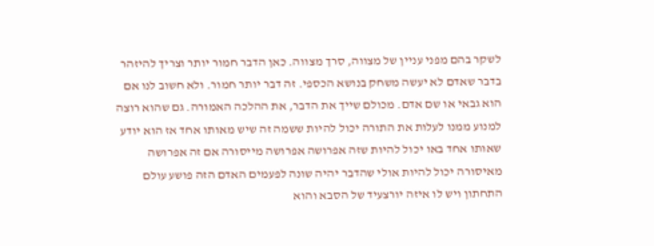לשקר בהם מפני עניין של מצווה, סרך מצווה. כאן הדבר חמור יותר וצריך להיזהר בדבר שאדם לא יעשה משחק בנושא הכספי. זה דבר יותר חמור. ולא חשוב לנו אם הוא גבאי או שם אדם. מכולם שייך את הדבר, את ההלכה האמורה. גם שהוא רוצה למנוע ממנו לעלות את התורה יכול להיות ששמה זה שיש מאותו אחד אז הוא יודע שאותו אחד באו יכול להיות שזה אפרושה אפרושה מייסורה אם זה אפרושה מאיסורה יכול להיות אולי שהדבר יהיה שונה לפעמים האדם הזה פושע עולם התחתון ויש לו איזה יורצעיד של הסבא והוא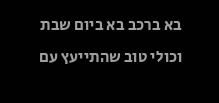בא ברכב בא ביום שבת וכולי טוב שהתייעץ עם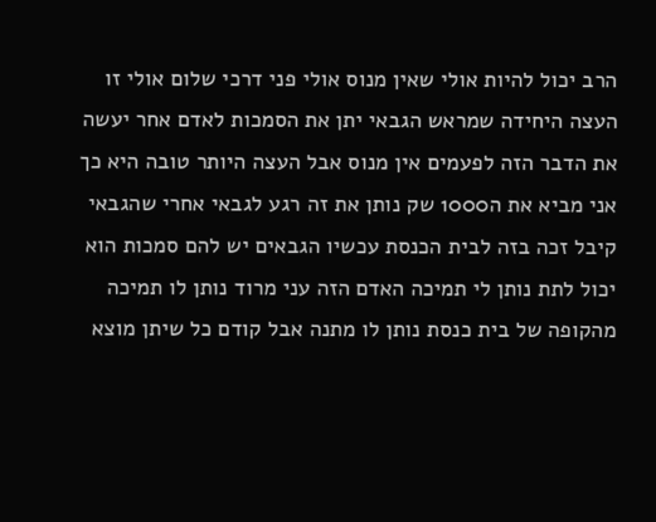הרב יכול להיות אולי שאין מנוס אולי פני דרכי שלום אולי זו העצה היחידה שמראש הגבאי יתן את הסמכות לאדם אחר יעשה את הדבר הזה לפעמים אין מנוס אבל העצה היותר טובה היא כך אני מביא את ה1000 שק נותן את זה רגע לגבאי אחרי שהגבאי קיבל זכה בזה לבית הכנסת עכשיו הגבאים יש להם סמכות הוא יכול לתת נותן לי תמיכה האדם הזה עני מרוד נותן לו תמיכה מהקופה של בית כנסת נותן לו מתנה אבל קודם כל שיתן מוצא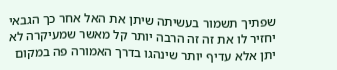שפתיך תשמור בעשיתה שיתן את האל אחר כך הגבאי יחזיר לו את זה זה הרבה יותר קל מאשר שמעיקרה לא יתן אלא עדיף יותר שינהגו בדרך האמורה פה במקום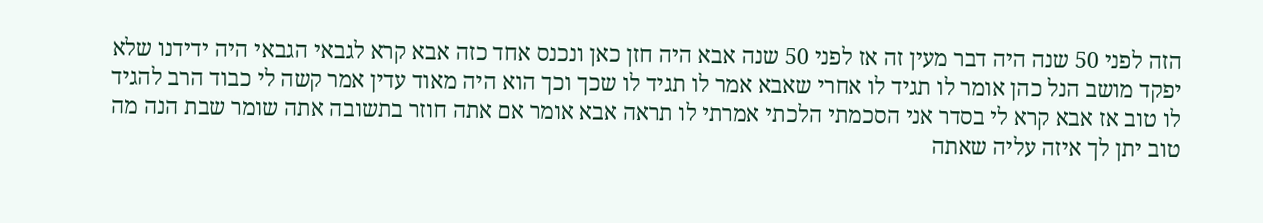הזה לפני 50 שנה היה דבר מעין זה אז לפני 50 שנה אבא היה חזן כאן ונכנס אחד כזה אבא קרא לגבאי הגבאי היה ידידנו שלא יפקד מושב הנל כהן אומר לו תגיד לו אחרי שאבא אמר לו תגיד לו שכך וכך הוא היה מאוד עדין אמר קשה לי כבוד הרב להגיד לו טוב אז אבא קרא לי בסדר אני הסכמתי הלכתי אמרתי לו תראה אבא אומר אם אתה חוזר בתשובה אתה שומר שבת הנה מה טוב יתן לך איזה עליה שאתה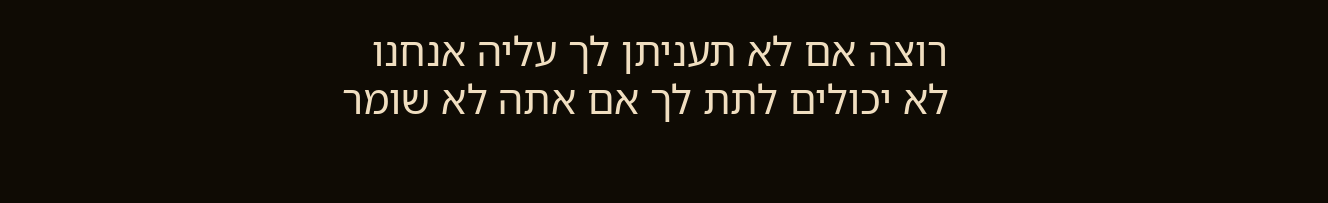רוצה אם לא תעניתן לך עליה אנחנו לא יכולים לתת לך אם אתה לא שומר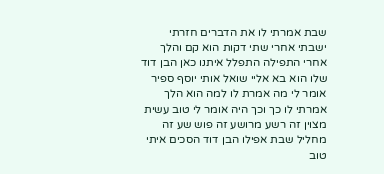שבת אמרתי לו את הדברים חזרתי ישבתי אחרי שתי דקות הוא קם והלך אחרי התפילה התפלל איתנו כאן הבן דוד שלו הוא בא אליי שואל אותי יוסף ספיר אומר לי מה אמרת לו למה הוא הלך אמרתי לו כך וכך היה אומר לי טוב עשית מצוין זה רשע מרושע זה פוש שע זה מחליל שבת אפילו הבן דוד הסכים איתי טוב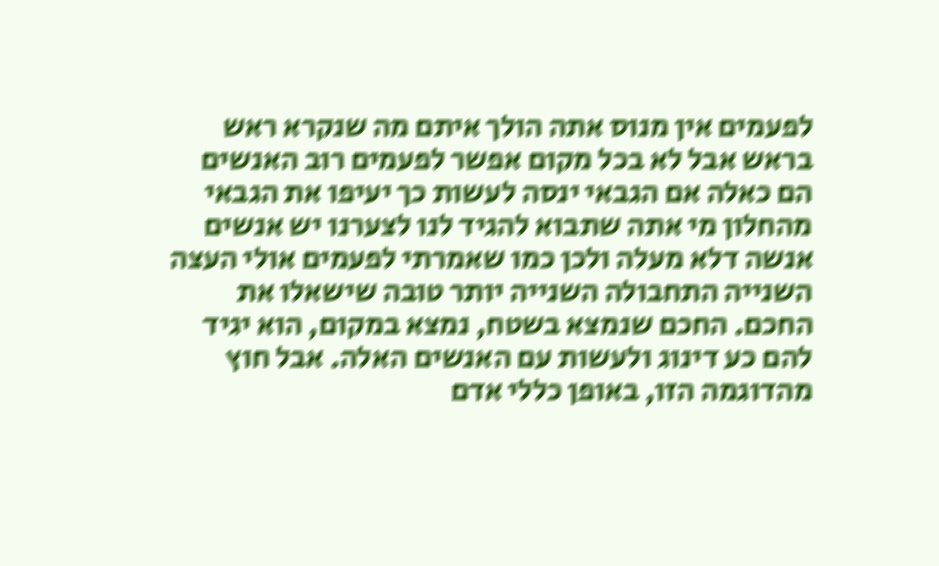לפעמים אין מנוס אתה הולך איתם מה שנקרא ראש בראש אבל לא בכל מקום אפשר לפעמים רוב האנשים הם כאלה אם הגבאי ינסה לעשות כך יעיפו את הגבאי מהחלון מי אתה שתבוא להגיד לנו לצערנו יש אנשים אנשה דלא מעלה ולכן כמו שאמרתי לפעמים אולי העצה השנייה התחבולה השנייה יותר טובה שישאלו את החכם. החכם שנמצא בשטח, נמצא במקום, הוא יגיד להם כע דינוג ולעשות עם האנשים האלה. אבל חוץ מהדוגמה הזו, באופן כללי אדם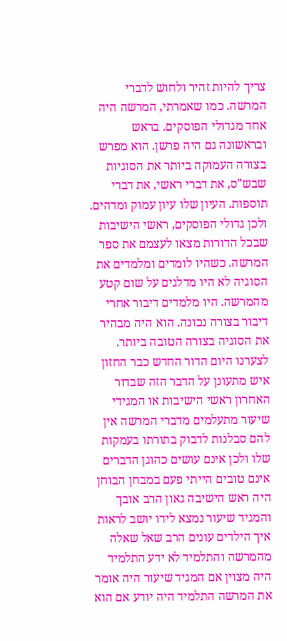צריך להיות זהיר ולחוש לדברי המרשה. כמו שאמרתי, המרשה היה אחד מגדולי הפוסקים. בראש ובראשונה גם היה פרשן. הוא מפרש בצורה העמוקה ביותר את הסוגיות שבש"ס, את דברי ראשי, את דברי תוספות. העיון שלו עיון עמוק ומדהים. ולכן גדולי הפוסקים, ראשי הישיבות שבכל הדורות מצאו לעצמם את ספר המרשה. כשהיו לומדים ומלמדים את הסוגיה לא היו מדלגים על שום קטע מהמרשה. היו מלמדים דיבור אחרי דיבור בצורה נכונה. הוא היה מבהיר את הסוגיה בצורה הטובה ביותר. לצערנו היום הדור החדש כבר החזון איש מתעונן על הדבר הזה שבדור האחרון ראשי הישיבות או המגידי שיעור מתעלמים מדברי המרשה אין להם סבלנות לדבוק בתורתו בעמקות שלו ולכן אינם עושים כהוגן הדברים אינם טובים הייתי פעם במבחן הבוחן היה ראש הישיבה גאון הרב אובך והמגיד שיעור נמצא לידו יושב לראות איך הילדים עונים הרב שאל שאלה מהמרשה והתלמיד לא ידע התלמיד היה מצוין אם המגיד שיעור היה אומר את המרשה התלמיד היה יודע אם הוא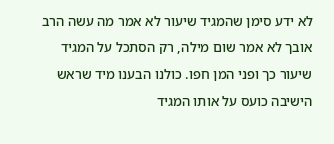לא ידע סימן שהמגיד שיעור לא אמר מה עשה הרב אובך לא אמר שום מילה, רק הסתכל על המגיד שיעור כך ופני המן חפו. כולנו הבענו מיד שראש הישיבה כועס על אותו המגיד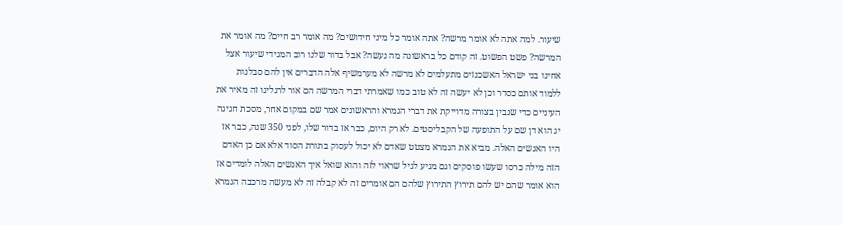שיעור. למה אתה לא אומר מרשה? אתה אומר כל מיני חידושים? מה אומר רב חיים? מה אומר את המרשה? פשט הפשוט. זה קודם כל בראשונה מה נעשה? אבל בדור שלנו רוב המגידי שיעור אצל אחינו בני ישראל האשכנזים מתעלמים לא מרשה לא מערמשיף אלה הדברים אין להם סבלנות ללמוד אותם כסדר וכן לא יעשה זה לא טוב כמו שאמרתי דברי המרשה הם אור לרגלינו זה מאיר את העיניים כדי שנבין בצורה מדוייקת את דברי הגמרא והראשונים אמר שם במקום אחר, מסכת חגיגה יג הוא דן שם על התופעה של הקבליסטים. לא רק היום, כבר אז בדור שלו, לפני 350 שנה, כבר אז היו האנשים האלה. מביא את הגמרא מצטט שאדם לא יכול לעסוק בתורת הסוד אלא אם כן האדם הזה מילה כרסו שעשו פוסקים וגם מגיע לגיל שראוי לזה והוא שואל איך האנשים האלה לומדים אז הוא אומר שהם יש להם תירוץ התירוץ שלהם הם אומרים זה לא קבלה זה לא מעשה מרכבה הגמרא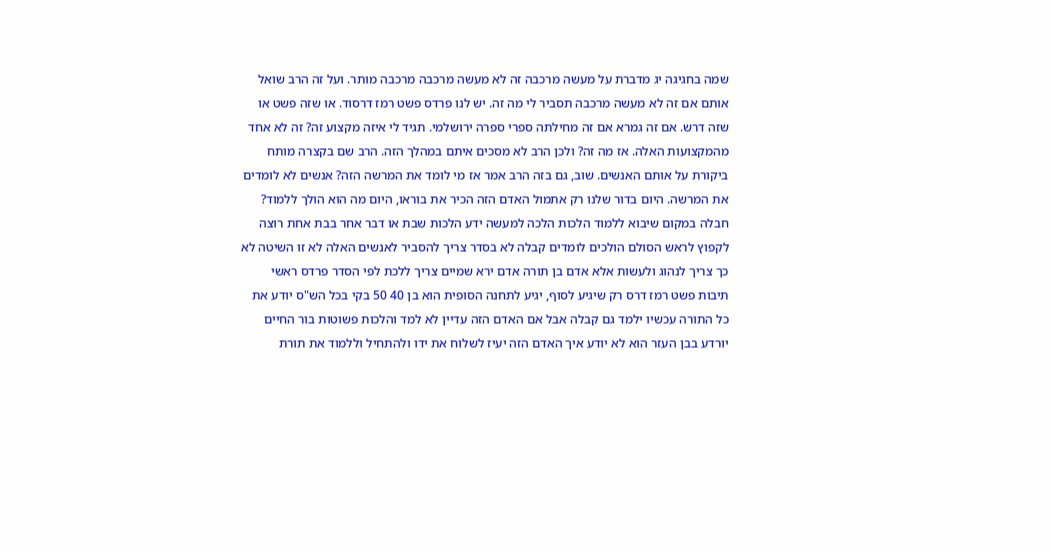שמה בחגיגה יג מדברת על מעשה מרכבה זה לא מעשה מרכבה מרכבה מותר. ועל זה הרב שואל אותם אם זה לא מעשה מרכבה תסביר לי מה זה. יש לנו פרדס פשט רמז דרסוד. או שזה פשט או שזה דרש. אם זה גמרא אם זה מחילתה ספרי ספרה ירושלמי. תגיד לי איזה מקצוע זה? זה לא אחד מהמקצועות האלה. אז מה זה? ולכן הרב לא מסכים איתם במהלך הזה. הרב שם בקצרה מותח ביקורת על אותם האנשים. שוב, גם בזה הרב אמר אז מי לומד את המרשה הזה? אנשים לא לומדים את המרשה. היום בדור שלנו רק אתמול האדם הזה הכיר את בוראו, היום מה הוא הולך ללמוד? חבלה במקום שיבוא ללמוד הלכות הלכה למעשה ידע הלכות שבת או דבר אחר בבת אחת רוצה לקפוץ לראש הסולם הולכים לומדים קבלה לא בסדר צריך להסביר לאנשים האלה לא זו השיטה לא כך צריך לנהוג ולעשות אלא אדם בן תורה אדם ירא שמיים צריך ללכת לפי הסדר פרדס ראשי תיבות פשט רמז דרס רק שיגיע לסוף, יגיע לתחנה הסופית הוא בן 40 50 בקי בכל הש"ס יודע את כל התורה עכשיו ילמד גם קבלה אבל אם האדם הזה עדיין לא למד והלכות פשוטות בור החיים יורדע בבן העזר הוא לא יודע איך האדם הזה יעיז לשלוח את ידו ולהתחיל וללמוד את תורת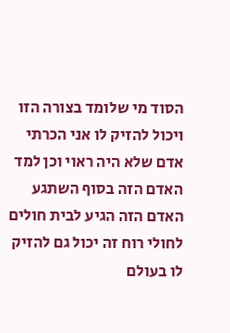הסוד מי שלומד בצורה הזו ויכול להזיק לו אני הכרתי אדם שלא היה ראוי וכן למד האדם הזה בסוף השתגע האדם הזה הגיע לבית חולים לחולי רוח זה יכול גם להזיק לו בעולם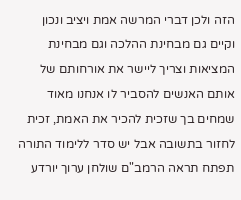הזה ולכן דברי המרשה אמת ויציב ונכון וקיים גם מבחינת ההלכה וגם מבחינת המציאות וצריך ליישר את אורחותם של אותם האנשים להסביר לו אנחנו מאוד שמחים בך שזכית להכיר את האמת, זכית לחזור בתשובה אבל יש סדר ללימוד התורה תפתח תראה הרמב"ם שולחן ערוך יורדע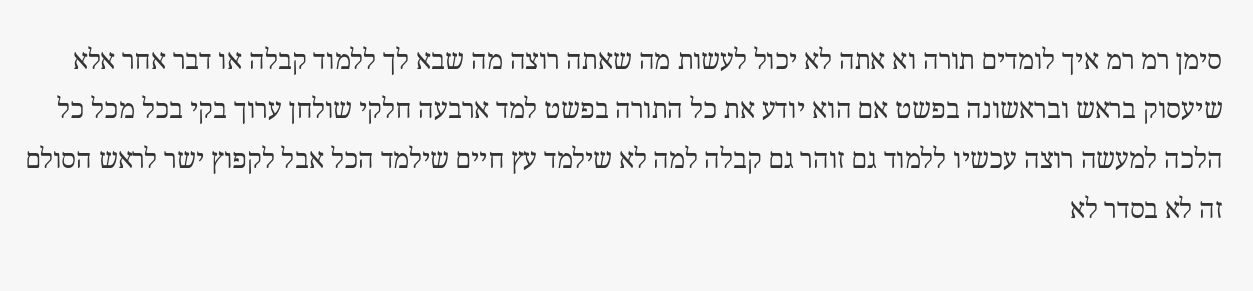סימן רמ רמ איך לומדים תורה וא אתה לא יכול לעשות מה שאתה רוצה מה שבא לך ללמוד קבלה או דבר אחר אלא שיעסוק בראש ובראשונה בפשט אם הוא יודע את כל התורה בפשט למד ארבעה חלקי שולחן ערוך בקי בכל מכל כל הלכה למעשה רוצה עכשיו ללמוד גם זוהר גם קבלה למה לא שילמד עץ חיים שילמד הכל אבל לקפוץ ישר לראש הסולם זה לא בסדר לא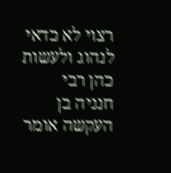רצוי לא כדאי לנהוג ולעשות כהן רבי חנניה בן העקשה אומר